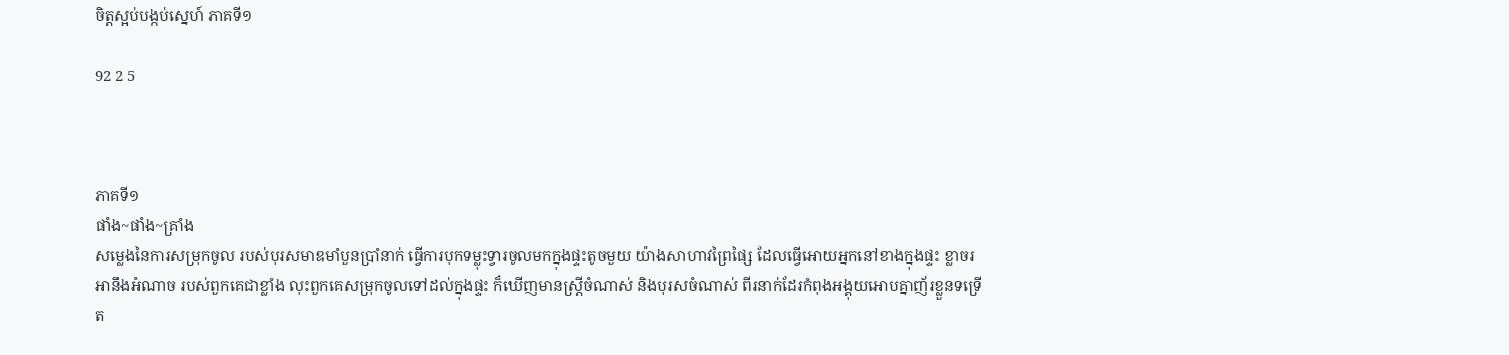ចិត្តស្អប់បង្កប់ស្នេហ៍ ភាគទី១

92 2 5



ភាគទី១
ផាំង~ផាំង~គ្រាំង
សម្លេងនៃការសម្រុកចូល របស់បុរសមាឌមាំបួនប្រាំនាក់ ធ្វើការបុកទម្លុះទ្វារចូលមកក្នុងផ្ទះតូចមួយ យ៉ាងសាហាវព្រៃផ្សៃ ដែលធ្វើអោយអ្នកនៅខាងក្នុងផ្ទះ ខ្លាចរអានឹងអំណាច របស់ពួកគេជាខ្លាំង លុះពួកគេសម្រុកចូលទៅដល់ក្នុងផ្ទះ ក៏ឃើញមានស្ដ្រីចំណាស់ និងបុរសចំណាស់ ពីរនាក់ដែរកំពុងអង្គុយអោបគ្នាញ័រខ្លួនទទ្រើត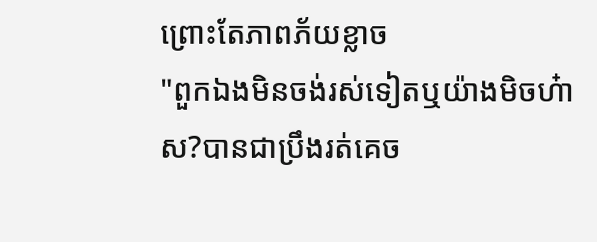ព្រោះតែភាពភ័យខ្លាច
"ពួកឯងមិនចង់រស់ទៀតឬយ៉ាងមិចហ៎ាស?បានជាប្រឹងរត់គេច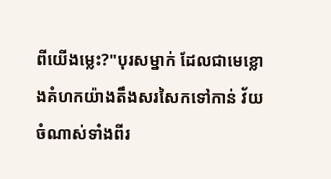ពីយើងម្លេះ?"បុរសម្នាក់ ដែលជាមេខ្លោងគំហកយ៉ាងតឹងសរសៃកទៅកាន់ វ័យចំណាស់ទាំងពីរ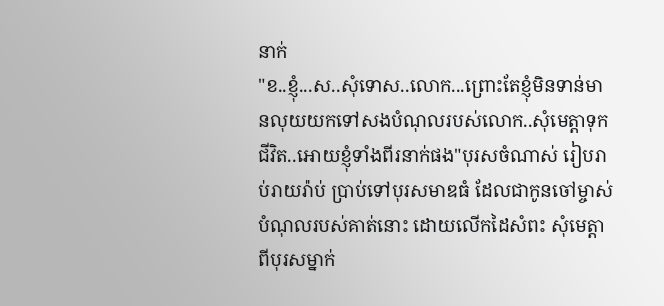នាក់
"ខ..ខ្ញុំ...ស..សុំទោស..លោក...ព្រោះតែខ្ញុំមិនទាន់មានលុយយកទៅសងបំណុលរបស់លោក..សុំមេត្តាទុកជីវិត..អោយខ្ញុំទាំងពីរនាក់ផង"បុរសចំណាស់ រៀបរាប់រាយរ៉ាប់ ប្រាប់ទៅបុរសមាឌធំ ដែលជាកូនចៅម្ចាស់បំណុលរបស់គាត់នោះ ដោយលើកដៃសំពះ សុំមេត្តាពីបុរសម្នាក់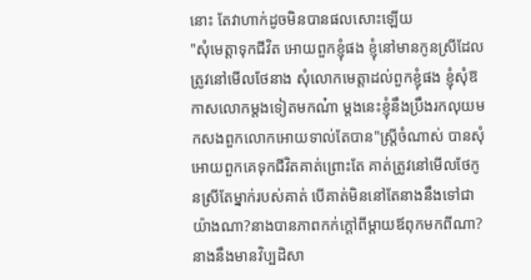នោះ តែវាហាក់ដូចមិនបានផលសោះឡើយ
"សុំមេត្តាទុកជីវិត អោយពួកខ្ញុំផង ខ្ញុំនៅមានកូនស្រីដែលត្រូវនៅមើលថែនាង សុំលោកមេត្តាដល់ពួកខ្ញុំផង ខ្ញុំសុំឱកាសលោកម្ដងទៀតមកណ៎ា ម្ដងនេះខ្ញុំនឹងប្រឹងរកលុយមកសងពួកលោកអោយទាល់តែបាន"ស្ដ្រីចំណាស់ បានសុំអោយពួកគេទុកជីវិតគាត់ព្រោះតែ គាត់ត្រូវនៅមើលថែកូនស្រីតែម្នាក់របស់គាត់ បើគាត់មិននៅតែនាងនឹងទៅជាយ៉ាងណា?នាងបានភាពកក់ក្ដៅពីម្ដាយឪពុកមកពីណា?នាងនឹងមានវិប្បដិសា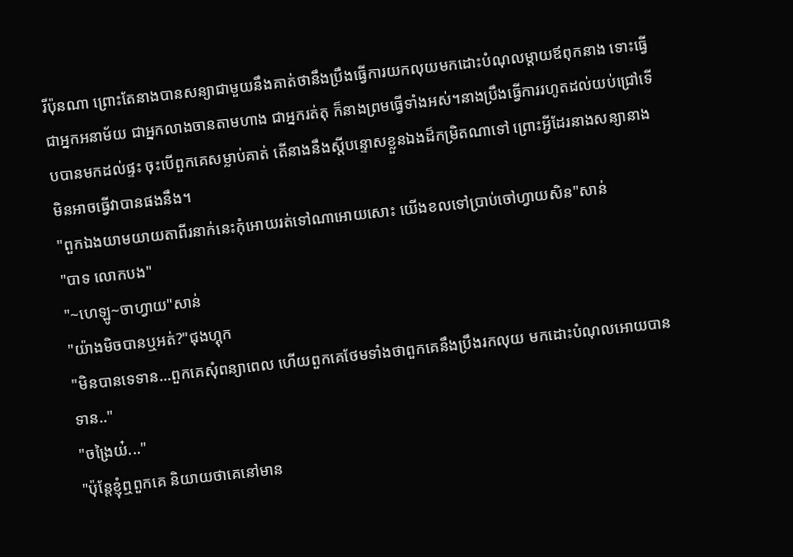រីប៉ុនណា ព្រោះតែនាងបានសន្យាជាមួយនឹងគាត់ថានឹងប្រឹងធ្វើការយកលុយមកដោះបំណុលម្ដាយឪពុកនាង ទោះធ្វើជាអ្នកអនាម័យ ជាអ្នកលាងចានតាមហាង ជាអ្នករត់តុ ក៏នាងព្រមធ្វើទាំងអស់។នាងប្រឹងធ្វើការរហូតដល់យប់ជ្រៅទើបបានមកដល់ផ្ទះ ចុះបើពួកគេសម្លាប់គាត់ តើនាងនឹងស្ដីបន្ទោសខ្លួនឯងដ៏កម្រិតណាទៅ ព្រោះអ្វីដែរនាងសន្យានាងមិនអាចធ្វើវាបានផងនឹង។
"ពួកឯងយាមយាយតាពីរនាក់នេះកុំអោយរត់ទៅណាអោយសោះ យើងខលទៅប្រាប់ចៅហ្វាយសិន"សាន់
"បាទ លោកបង"
"~ហេឡូ~ចាហ្វាយ"សាន់
"យ៉ាងមិចបានឬអត់?"ជុងហ្គុក
"មិនបានទេទាន...ពួកគេសុំពន្យាពេល ហើយពួកគេថែមទាំងថាពួកគេនឹងប្រឹងរកលុយ មកដោះបំណុលអោយបានទាន.."
"ចង្រៃយ៎..."
"ប៉ុន្តែខ្ញុំឮពួកគេ និយាយថាគេនៅមាន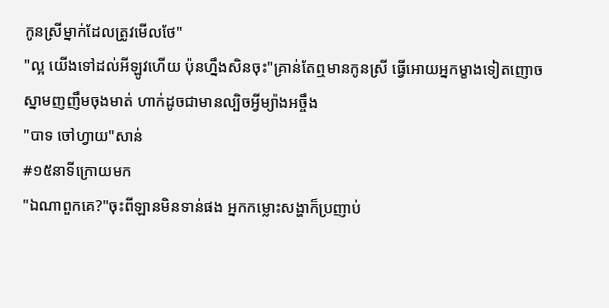កូនស្រីម្នាក់ដែលត្រូវមើលថែ"
"ល្អ យើងទៅដល់អីឡូវហើយ ប៉ុនហ្នឹងសិនចុះ"គ្រាន់តែឮមានកូនស្រី ធ្វើអោយអ្នកម្ខាងទៀតញោចស្នាមញញឹមចុងមាត់ ហាក់ដូចជាមានល្បិចអ្វីម្យ៉ាងអច្ចឹង
"បាទ ចៅហ្វាយ"សាន់
#១៥នាទីក្រោយមក
"ឯណាពួកគេ?"ចុះពីឡានមិនទាន់ផង អ្នកកម្លោះសង្ហាក៏ប្រញាប់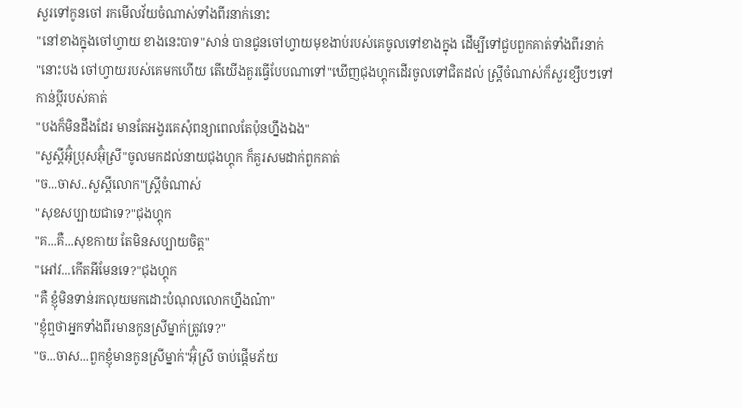សួរទៅកូនចៅ រកមើលវ័យចំណាស់ទាំងពីរនាក់នោះ
"នៅខាងក្នុងចៅហ្វាយ ខាងនេះបាទ"សាន់ បានជូនចៅហ្វាយមុខងាប់របស់គេចូលទៅខាងក្នុង ដើម្បីទៅជួបពួកគាត់ទាំងពីរនាក់
"នោះបង ចៅហ្វាយរបស់គេមកហើយ តើយើងគួរធ្វើបែបណាទៅ"ឃើញជុងហ្គុកដើរចូលទៅជិតដល់ ស្រ្តីចំណាស់ក៏សួរខ្សឹបៗទៅកាន់ប្ដីរបស់គាត់
"បងក៏មិនដឹងដែរ មានតែអង្វរគេសុំពន្យាពេលតែប៉ុនហ្នឹងឯង"
"សួស្តីអ៊ុំប្រុសអ៊ុំស្រី"ចូលមកដល់នាយជុងហ្គុក ក៏គួរសមដាក់ពួកគាត់
"ច...ចាស..សួស្ដីលោក"ស្រ្ដីចំណាស់
"សុខសប្បាយជាទេ?"ជុងហ្គុក
"គ...គឺ...សុខកាយ តែមិនសប្បាយចិត្ត"
"អៅវ...កើតអីមែនទេ?"ជុងហ្គុក
"គឺ ខ្ញុំមិនទាន់រកលុយមកដោះបំណុលលោកហ្នឹងណ៎ា"
"ខ្ញុំឮថាអ្នកទាំងពីរមានកូនស្រីម្នាក់ត្រូវទេ?"
"ច...ចាស...ពួកខ្ញុំមានកូនស្រីម្នាក់"អ៊ុំស្រី ចាប់ផ្ដើមភ័យ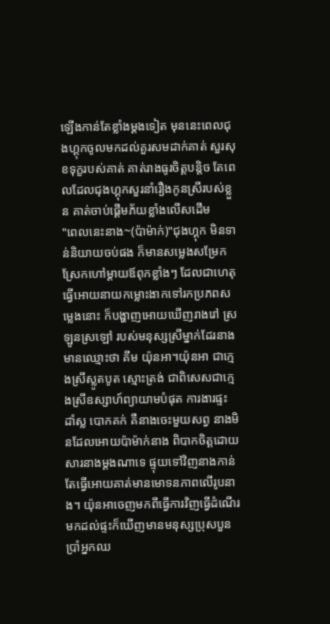ឡើងកាន់តែខ្លាំងម្ដងទៀត មុននេះពេលជុងហ្គុកចូលមកដល់គួរសមដាក់គាត់ សួរសុខទុក្ខរបស់គាត់ គាត់រាងធូរចិត្តបន្តិច តែពេលដែលជុងហ្គុកសួរនាំរឿងកូនស្រីរបស់ខ្លួន គាត់ចាប់ផ្ដើមភ័យខ្លាំងលើសដើម
"ពេលនេះនាង~(ប៉ាម៉ាក់)"ជុងហ្គុក មិនទាន់និយាយចប់ផង ក៏មានសម្លេងសម្រែកស្រែកហៅម្ដាយឪពុកខ្លាំងៗ ដែលជាហេតុធ្វើអោយនាយកម្លោះងាកទៅរកប្រភពសម្លេងនោះ ក៏បង្ហាញអោយឃើញរាងរៅ ស្រឡូនស្រឡៅ របស់មនុស្សស្រីម្នាក់ដែរនាងមានឈ្មោះថា គីម យ៉ុនអា។យ៉ុនអា ជាក្មេងស្រីស្លូតបូត ស្មោះត្រង់ ជាពិសេសជាក្មេងស្រីឧស្សាហ៍ព្យាយាមបំផុត ការងារផ្ទះ ដាំស្ល បោកគក់ គឺនាងចេះមួយសព្វ នាងមិនដែលអោយប៉ាម៉ាក់នាង ពិបាកចិត្តដោយសារនាងម្ដងណាទេ ផ្ទុយទៅវិញនាងកាន់តែធ្វើអោយគាត់មានមោទនភាពលើរូបនាង។ យ៉ុនអាចេញមកពីធ្វើការវិញធ្វើដំណើរមកដល់ផ្ទះក៏ឃើញមានមនុស្សប្រុសបួនប្រាំអ្នកឈ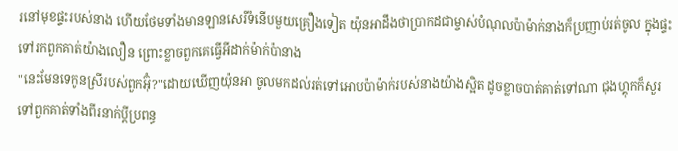រនៅមុខផ្ទះរបស់នាង ហើយថែមទាំងមានឡានសេរីទំនើបមួយគ្រឿងទៀត យ៉ុនអាដឹងថាប្រាកដជាម្ចាស់បំណុលប៉ាម៉ាក់នាងក៏ប្រញាប់រត់ចូល ក្នុងផ្ទះទៅរកពួកគាត់យ៉ាងលឿន ព្រោះខ្លាចពួកគេធ្វើអីដាក់ម៉ាក់ប៉ានាង
"នេះមែនទេកូនស្រីរបស់ពួកអ៊ុំ?"ដោយឃើញយ៉ុនអា ចូលមកដល់រត់ទៅអោបប៉ាម៉ាក់របស់នាងយ៉ាងស្អិត ដូចខ្លាចបាត់គាត់ទៅណា ជុងហ្គុកក៏សួរទៅពួកគាត់ទាំងពីរនាក់ប្ដីប្រពន្ធ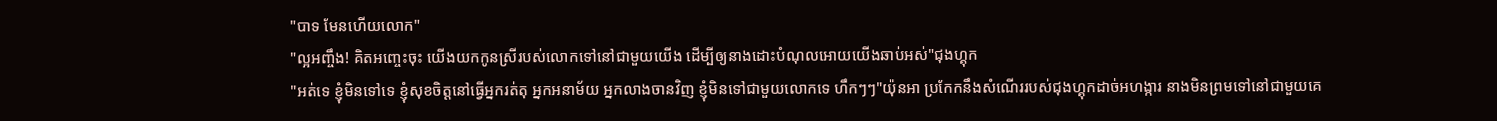"បាទ មែនហើយលោក"
"ល្អអញ្ចឹង! គិតអញ្ចេះចុះ យើងយកកូនស្រីរបស់លោកទៅនៅជាមួយយើង ដើម្បីឲ្យនាងដោះបំណុលអោយយើងឆាប់អស់"ជុងហ្គុក
"អត់ទេ ខ្ញុំមិនទៅទេ ខ្ញុំសុខចិត្តនៅធ្វើអ្នករត់តុ អ្នកអនាម័យ អ្នកលាងចានវិញ ខ្ញុំមិនទៅជាមួយលោកទេ ហឹកៗៗ"យ៉ុនអា ប្រកែកនឹងសំណើររបស់ជុងហ្គុកដាច់អហង្ការ នាងមិនព្រមទៅនៅជាមួយគេ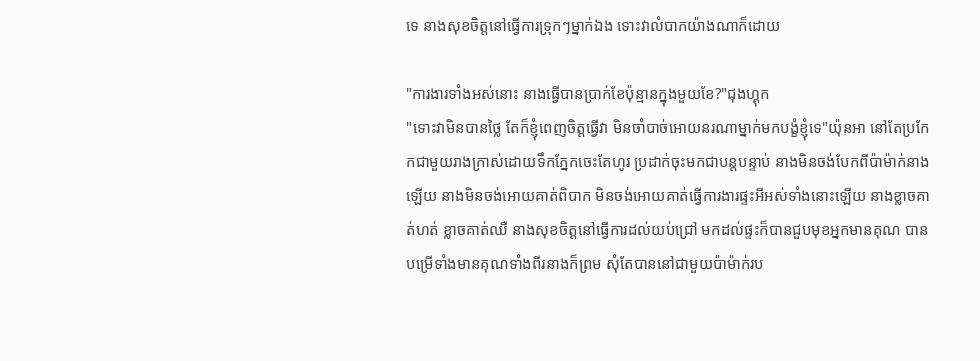ទេ នាងសុខចិត្តនៅធ្វើការទ្រុកៗម្នាក់ឯង ទោះវាលំបាកយ៉ាងណាក៏ដោយ

"ការងារទាំងអស់នោះ នាងធ្វើបានប្រាក់ខែប៉ុន្មានក្នុងមួយខែ?"ជុងហ្គុក
"ទោះវាមិនបានថ្លៃ តែក៏ខ្ញុំពេញចិត្តធ្វើវា មិនចាំបាច់អោយនរណាម្នាក់មកបង្ខំខ្ញុំទេ"យ៉ុនអា នៅតែប្រកែកជាមួយរាងក្រាស់ដោយទឹកភ្នែកចេះតែហូរ ប្រដាក់ចុះមកជាបន្តបន្ទាប់ នាងមិនចង់បែកពីប៉ាម៉ាក់នាងឡើយ នាងមិនចង់អោយគាត់ពិបាក មិនចង់អោយគាត់ធ្វើការងារផ្ទះអីអស់ទាំងនោះឡើយ នាងខ្លាចគាត់ហត់ ខ្លាចគាត់ឈឺ នាងសុខចិត្តនៅធ្វើការដល់យប់ជ្រៅ មកដល់ផ្ទះក៏បានជួបមុខអ្នកមានគុណ បានបម្រើទាំងមានគុណទាំងពីរនាងក៏ព្រម សុំតែបាននៅជាមួយប៉ាម៉ាក់រប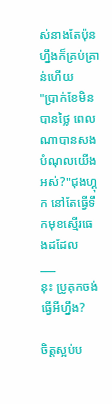ស់នាងតែប៉ុនហ្នឹងក៏គ្រប់គ្រាន់ហើយ
"ប្រាក់ខែមិនបានថ្លៃ ពេលណាបានសងបំណុលយើងអស់?"ជុងហ្គុក នៅតែធ្វើទឹកមុខស្មើរធេងដដែល
___
នុះ ប្រូគុកចង់ធ្វើអីហ្នឹង?

ចិត្តស្អប់ប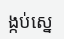ង្កប់ស្នេ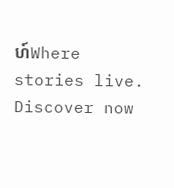ហ៍Where stories live. Discover now